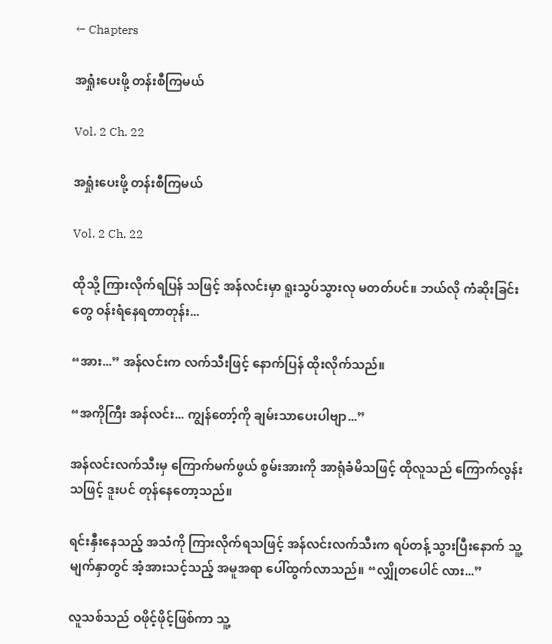← Chapters

အရှုံးပေးဖို့ တန်းစီကြမယ်

Vol. 2 Ch. 22

အရှုံးပေးဖို့ တန်းစီကြမယ်

Vol. 2 Ch. 22

ထိုသို့ ကြားလိုက်ရပြန် သဖြင့် အန်လင်းမှာ ရူးသွပ်သွားလု မတတ်ပင်။ ဘယ်လို ကံဆိုးခြင်းတွေ ဝန်းရံနေရတာတုန်း...

“အား...” အန်လင်းက လက်သီးဖြင့် နောက်ပြန် ထိုးလိုက်သည်။

“အကိုကြီး အန်လင်း... ကျွန်တော့်ကို ချမ်းသာပေးပါဗျာ...”

အန်လင်းလက်သီးမှ ကြောက်မက်ဖွယ် စွမ်းအားကို အာရုံခံမိသဖြင့် ထိုလူသည် ကြောက်လွန်းသဖြင့် ဒူးပင် တုန်နေတော့သည်။

ရင်းနှီးနေသည့် အသံကို ကြားလိုက်ရသဖြင့် အန်လင်းလက်သီးက ရပ်တန့် သွားပြီးနောက် သူ့မျက်နှာတွင် အံ့အားသင့်သည့် အမူအရာ ပေါ်ထွက်လာသည်။ “လျှိုတပေါင် လား...”

လူသစ်သည် ဝဖိုင့်ဖိုင့်ဖြစ်ကာ သူ့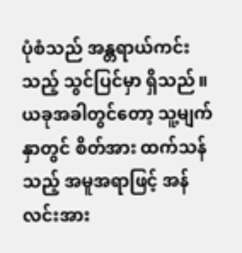ပုံစံသည် အန္တရာယ်ကင်းသည့် သွင်ပြင်မှာ ရှိသည်။ ယခုအခါတွင်တော့ သူ့မျက်နှာတွင် စိတ်အား ထက်သန်သည့် အမူအရာဖြင့် အန်လင်းအား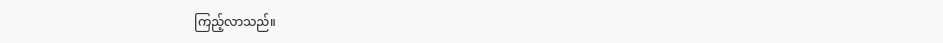ကြည့်လာသည်။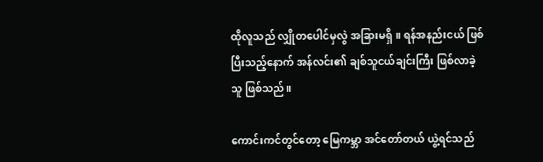ထိုလူသည် လျှိုတပေါင်မှလွဲ အခြားမရှိ။ ရန်အနည်းငယ် ဖြစ်ပြီးသည့်နောက် အန်လင်း၏ ချစ်သူငယ်ချင်းကြီး ဖြစ်လာခဲ့သူ ဖြစ်သည်။

ကောင်းကင်တွင်တော့ မြေကမ္ဘာ အင်တော်တယ် ယွဲ့ရင်သည်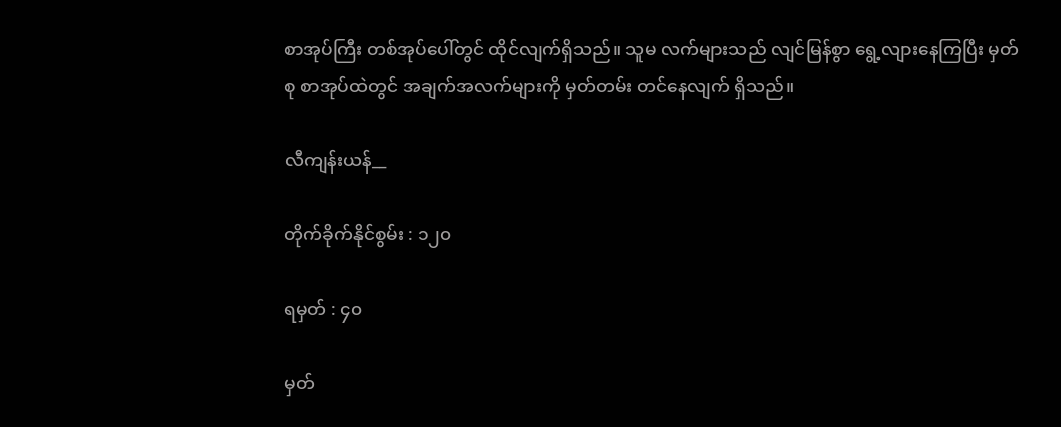စာအုပ်ကြီး တစ်အုပ်ပေါ်တွင် ထိုင်လျက်ရှိသည်။ သူမ လက်များသည် လျင်မြန်စွာ ရွေ့လျားနေကြပြီး မှတ်စု စာအုပ်ထဲတွင် အချက်အလက်များကို မှတ်တမ်း တင်နေလျက် ရှိသည်။

လီကျန်းယန်__

တိုက်ခိုက်နိုင်စွမ်း : ၁၂၀

ရမှတ် : ၄၀

မှတ်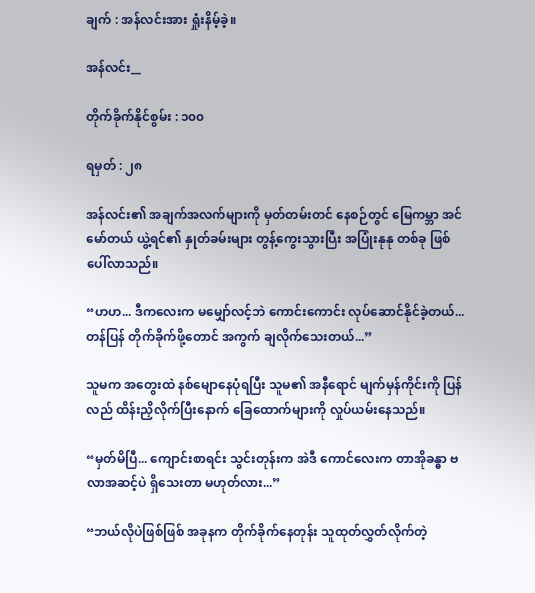ချက် : အန်လင်းအား ရှုံးနိမ့်ခဲ့။

အန်လင်း__

တိုက်ခိုက်နိုင်စွမ်း : ၁၀၀

ရမှတ် : ၂၈

အန်လင်း၏ အချက်အလက်များကို မှတ်တမ်းတင် နေစဉ်တွင် မြေကမ္ဘာ အင်မော်တယ် ယွဲ့ရင်၏ နှုတ်ခမ်းများ တွန့်ကွေးသွားပြီး အပြုံးနုနု တစ်ခု ဖြစ်ပေါ်လာသည်။

“ဟဟ... ဒီကလေးက မမျှော်လင့်ဘဲ ကောင်းကောင်း လုပ်ဆောင်နိုင်ခဲ့တယ်... တန်ပြန် တိုက်ခိုက်ဖို့တောင် အကွက် ချလိုက်သေးတယ်...”

သူမက အတွေးထဲ နစ်မျောနေပုံရပြီး သူမ၏ အနီရောင် မျက်မှန်ကိုင်းကို ပြန်လည် ထိန်းညှိလိုက်ပြီးနောက် ခြေထောက်များကို လှုပ်ယမ်းနေသည်။

“မှတ်မိပြီ... ကျောင်းစာရင်း သွင်းတုန်းက အဲဒီ ကောင်လေးက တာအိုခန္ဓာ ဗလာအဆင့်ပဲ ရှိသေးတာ မဟုတ်လား...”

“ဘယ်လိုပဲဖြစ်ဖြစ် အခုနက တိုက်ခိုက်နေတုန်း သူထုတ်လွှတ်လိုက်တဲ့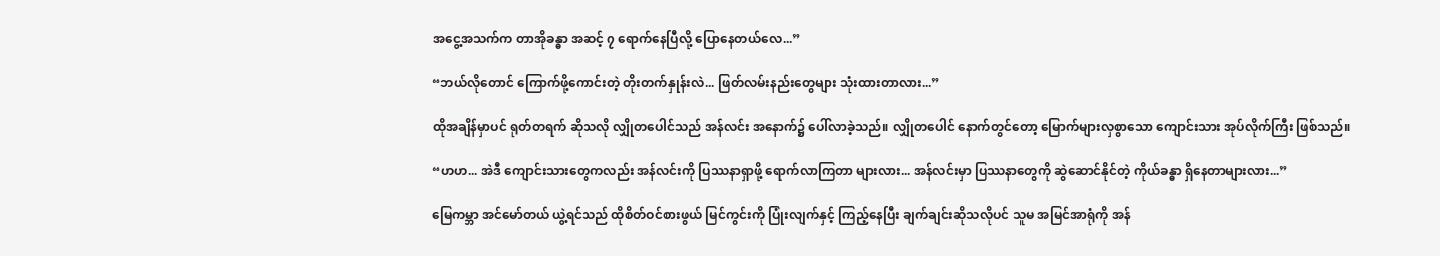အငွေ့အသက်က တာအိုခန္ဓာ အဆင့် ၇ ရောက်နေပြီလို့ ပြောနေတယ်လေ...”

“ဘယ်လိုတောင် ကြောက်ဖို့ကောင်းတဲ့ တိုးတက်နှုန်းလဲ... ဖြတ်လမ်းနည်းတွေများ သုံးထားတာလား...”

ထိုအချိန်မှာပင် ရုတ်တရက် ဆိုသလို လျှိုတပေါင်သည် အန်လင်း အနောက်၌ ပေါ်လာခဲ့သည်။ လျှိုတပေါင် နောက်တွင်တော့ မြောက်များလှစွာသော ကျောင်းသား အုပ်လိုက်ကြီး ဖြစ်သည်။

“ဟဟ... အဲဒီ ကျောင်းသားတွေကလည်း အန်လင်းကို ပြဿနာရှာဖို့ ရောက်လာကြတာ များလား... အန်လင်းမှာ ပြဿနာတွေကို ဆွဲဆောင်နိုင်တဲ့ ကိုယ်ခန္ဓာ ရှိနေတာများလား...”

မြေကမ္ဘာ အင်မော်တယ် ယွဲ့ရင်သည် ထိုစိတ်ဝင်စားဖွယ် မြင်ကွင်းကို ပြုံးလျက်နှင့် ကြည့်နေပြီး ချက်ချင်းဆိုသလိုပင် သူမ အမြင်အာရုံကို အန်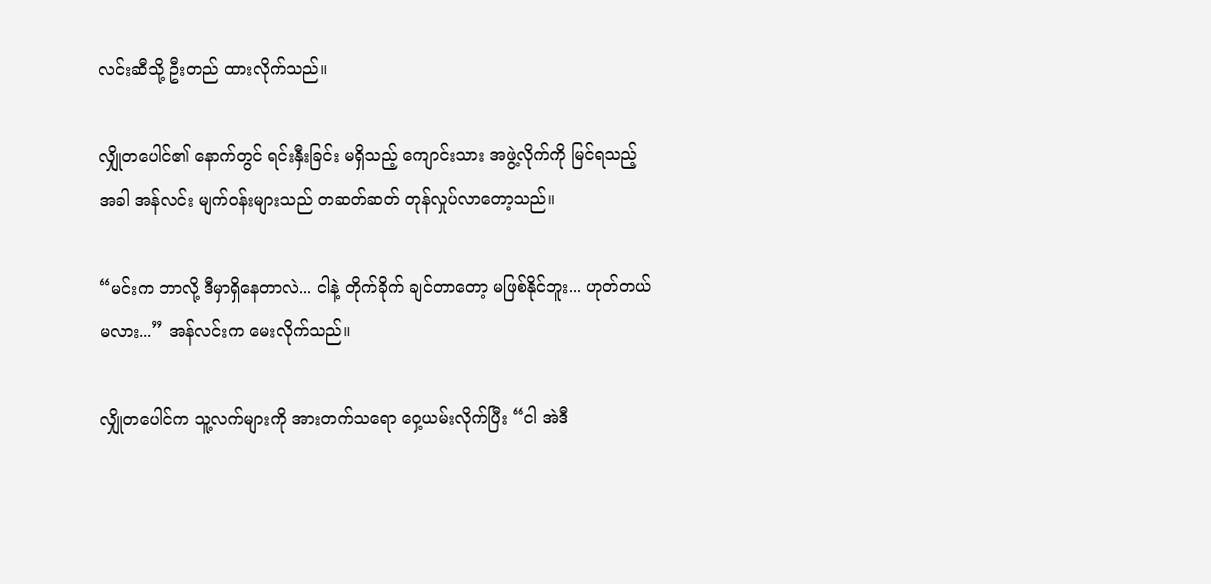လင်းဆီသို့ ဦးတည် ထားလိုက်သည်။

လျှိုတပေါင်၏ နောက်တွင် ရင်းနှီးခြင်း မရှိသည့် ကျောင်းသား အဖွဲ့လိုက်ကို မြင်ရသည့်အခါ အန်လင်း မျက်ဝန်းများသည် တဆတ်ဆတ် တုန်လှုပ်လာတော့သည်။

“မင်းက ဘာလို့ ဒီမှာရှိနေတာလဲ... ငါနဲ့ တိုက်ခိုက် ချင်တာတော့ မဖြစ်နိုင်ဘူး... ဟုတ်တယ်မလား...” အန်လင်းက မေးလိုက်သည်။

လျှိုတပေါင်က သူ့လက်များကို အားတက်သရော ဝှေ့ယမ်းလိုက်ပြီး “ငါ အဲဒီ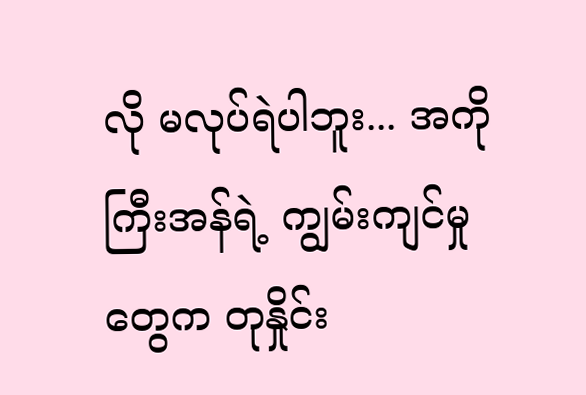လို မလုပ်ရဲပါဘူး... အကိုကြီးအန်ရဲ့ ကျွမ်းကျင်မှုတွေက တုနှိုင်း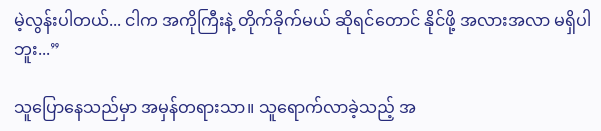မဲ့လွန်းပါတယ်... ငါက အကိုကြီးနဲ့ တိုက်ခိုက်မယ် ဆိုရင်တောင် နိုင်ဖို့ အလားအလာ မရှိပါဘူး...”

သူပြောနေသည်မှာ အမှန်တရားသာ။ သူရောက်လာခဲ့သည့် အ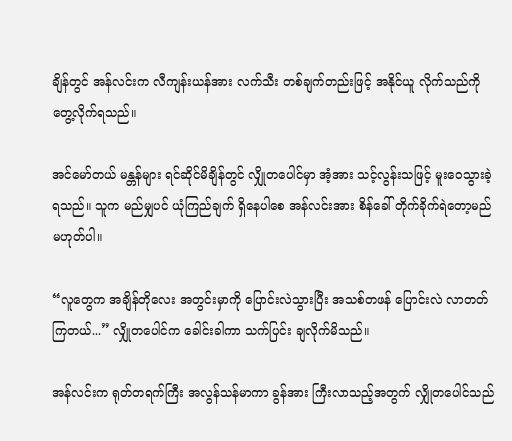ချိန်တွင် အန်လင်းက လီကျန်းယန်အား လက်သီး တစ်ချက်တည်းဖြင့် အနိုင်ယူ လိုက်သည်ကို တွေ့လိုက်ရသည်။

အင်မော်တယ် မန္တန်များ ရင်ဆိုင်မိချိန်တွင် လျှိုတပေါင်မှာ အံ့အား သင့်လွန်းသဖြင့် မူးဝေသွားခဲ့ရသည်။ သူက မည်မျှပင် ယုံကြည်ချက် ရှိနေပါစေ အန်လင်းအား စိန်ခေါ် တိုက်ခိုက်ရဲတော့မည် မဟုတ်ပါ။

“လူတွေက အချိန်တိုလေး အတွင်းမှာကို ပြောင်းလဲသွားပြီး အသစ်တဖန် ပြောင်းလဲ လာတတ်ကြတယ်...” လျှိုတပေါင်က ခေါင်းခါကာ သက်ပြင်း ချလိုက်မိသည်။

အန်လင်းက ရုတ်တရက်ကြီး အလွန်သန်မာကာ ခွန်အား ကြီးလာသည့်အတွက် လျှိုတပေါင်သည်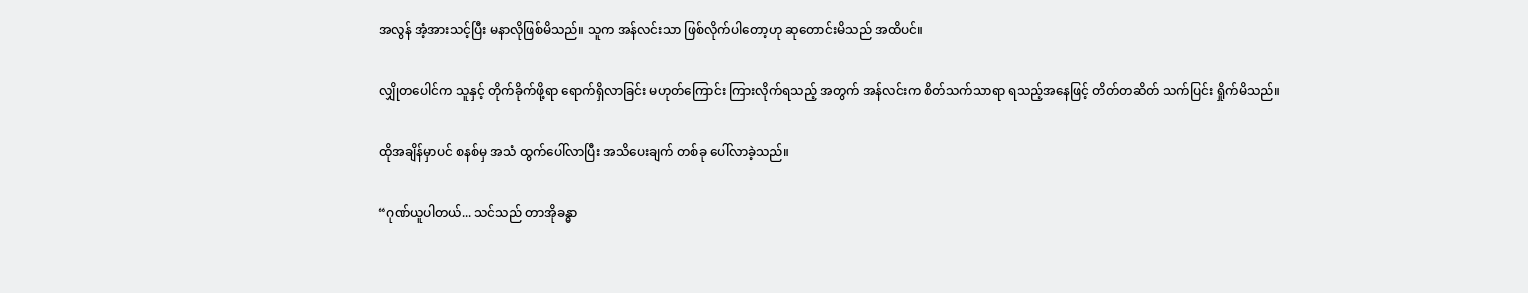အလွန် အံ့အားသင့်ပြီး မနာလိုဖြစ်မိသည်။ သူက အန်လင်းသာ ဖြစ်လိုက်ပါတော့ဟု ဆုတောင်းမိသည် အထိပင်။

လျှိုတပေါင်က သူနှင့် တိုက်ခိုက်ဖို့ရာ ရောက်ရှိလာခြင်း မဟုတ်ကြောင်း ကြားလိုက်ရသည့် အတွက် အန်လင်းက စိတ်သက်သာရာ ရသည့်အနေဖြင့် တိတ်တဆိတ် သက်ပြင်း ရှိုက်မိသည်။

ထိုအချိန်မှာပင် စနစ်မှ အသံ ထွက်ပေါ်လာပြီး အသိပေးချက် တစ်ခု ပေါ်လာခဲ့သည်။

“ဂုဏ်ယူပါတယ်... သင်သည် တာအိုခန္ဓာ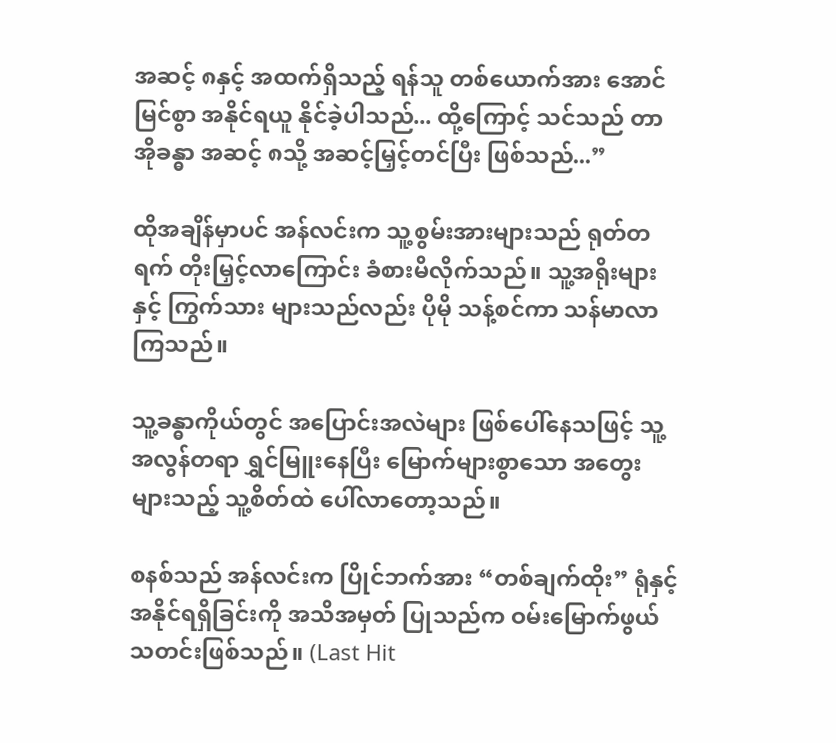အဆင့် ၈နှင့် အထက်ရှိသည့် ရန်သူ တစ်ယောက်အား အောင်မြင်စွာ အနိုင်ရယူ နိုင်ခဲ့ပါသည်... ထို့ကြောင့် သင်သည် တာအိုခန္ဓာ အဆင့် ၈သို့ အဆင့်မြှင့်တင်ပြီး ဖြစ်သည်...”

ထိုအချိန်မှာပင် အန်လင်းက သူ့စွမ်းအားများသည် ရုတ်တရက် တိုးမြှင့်လာကြောင်း ခံစားမိလိုက်သည်။ သူ့အရိုးများနှင့် ကြွက်သား များသည်လည်း ပိုမို သန့်စင်ကာ သန်မာလာကြသည်။

သူ့ခန္ဓာကိုယ်တွင် အပြောင်းအလဲများ ဖြစ်ပေါ်နေသဖြင့် သူ့အလွန်တရာ ရွှင်မြူးနေပြီး မြောက်များစွာသော အတွေးများသည့် သူ့စိတ်ထဲ ပေါ်လာတော့သည်။

စနစ်သည် အန်လင်းက ပြိုင်ဘက်အား “တစ်ချက်ထိုး” ရုံနှင့် အနိုင်ရရှိခြင်းကို အသိအမှတ် ပြုသည်က ဝမ်းမြောက်ဖွယ် သတင်းဖြစ်သည်။ (Last Hit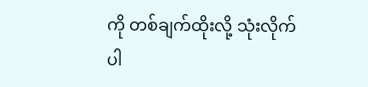ကို တစ်ချက်ထိုးလို့ သုံးလိုက်ပါ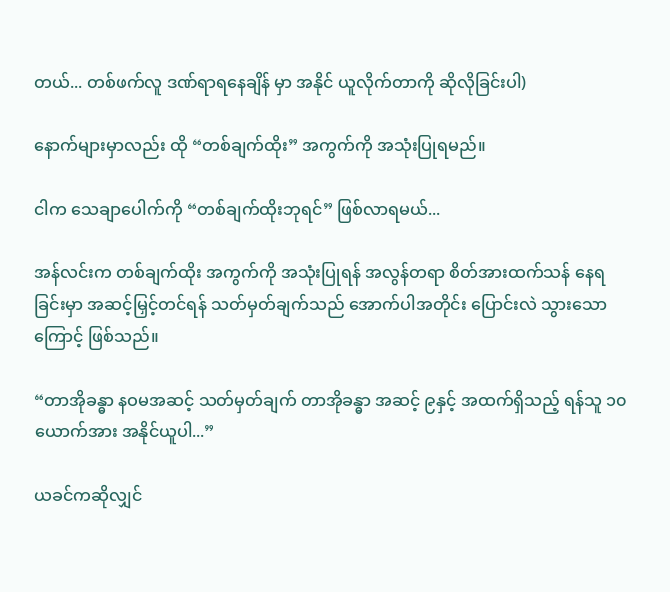တယ်... တစ်ဖက်လူ ဒဏ်ရာရနေချိန် မှာ အနိုင် ယူလိုက်တာကို ဆိုလိုခြင်းပါ)

နောက်များမှာလည်း ထို “တစ်ချက်ထိုး” အကွက်ကို အသုံးပြုရမည်။

ငါက သေချာပေါက်ကို “တစ်ချက်ထိုးဘုရင်” ဖြစ်လာရမယ်...

အန်လင်းက တစ်ချက်ထိုး အကွက်ကို အသုံးပြုရန် အလွန်တရာ စိတ်အားထက်သန် နေရခြင်းမှာ အဆင့်မြှင့်တင်ရန် သတ်မှတ်ချက်သည် အောက်ပါအတိုင်း ပြောင်းလဲ သွားသောကြောင့် ဖြစ်သည်။

“တာအိုခန္ဓာ နဝမအဆင့် သတ်မှတ်ချက် တာအိုခန္ဓာ အဆင့် ၉နှင့် အထက်ရှိသည့် ရန်သူ ၁၀ယောက်အား အနိုင်ယူပါ...”

ယခင်ကဆိုလျှင်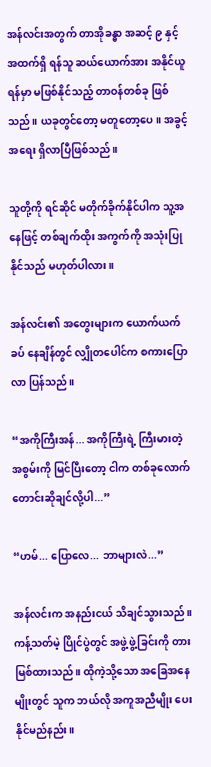အန်လင်းအတွက် တာအိုခန္ဓာ အဆင့် ၉ နှင့် အထက်ရှိ ရန်သူ ဆယ်ယောက်အား အနိုင်ယူရန်မှာ မဖြစ်နိုင်သည့် တာဝန်တစ်ခု ဖြစ်သည်။ ယခုတွင်တော့ မတူတော့ပေ။ အခွင့်အရေး ရှိလာပြီဖြစ်သည်။

သူတို့ကို ရင်ဆိုင် မတိုက်ခိုက်နိုင်ပါက သူ့အနေဖြင့် တစ်ချက်ထိုး အကွက်ကို အသုံးပြုနိုင်သည် မဟုတ်ပါလား။

အန်လင်း၏ အတွေးများက ယောက်ယက်ခပ် နေချိန်တွင် လျှိုတပေါင်က စကားပြောလာ ပြန်သည်။

“အကိုကြီးအန်... အကိုကြီးရဲ့ ကြီးမားတဲ့ အစွမ်းကို မြင်ပြီးတော့ ငါက တစ်ခုလောက် တောင်းဆိုချင်လို့ပါ...”

“ဟမ်... ပြောလေ... ဘာများလဲ...”

အန်လင်းက အနည်းငယ် သိချင်သွားသည်။ ကန့်သတ်မဲ့ ပြိုင်ပွဲတွင် အဖွဲ့ဖွဲ့ခြင်းကို တားမြစ်ထားသည်။ ထိုကဲ့သို့သော အခြေအနေမျိုးတွင် သူက ဘယ်လို အကူအညီမျိုး ပေးနိုင်မည်နည်း။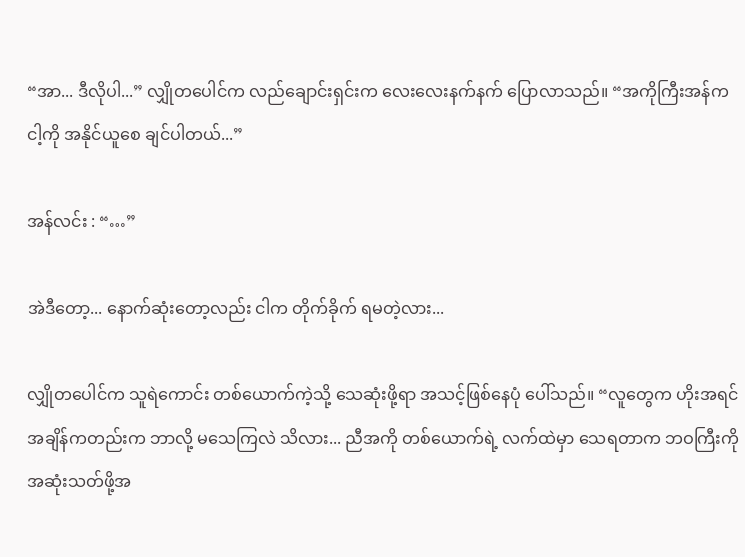“အာ... ဒီလိုပါ...” လျှိုတပေါင်က လည်ချောင်းရှင်းက လေးလေးနက်နက် ပြောလာသည်။ “အကိုကြီးအန်က ငါ့ကို အနိုင်ယူစေ ချင်ပါတယ်...”

အန်လင်း : “…”

အဲဒီတော့... နောက်ဆုံးတော့လည်း ငါက တိုက်ခိုက် ရမတဲ့လား...

လျှိုတပေါင်က သူရဲကောင်း တစ်ယောက်ကဲ့သို့ သေဆုံးဖို့ရာ အသင့်ဖြစ်နေပုံ ပေါ်သည်။ “လူတွေက ဟိုးအရင် အချိန်ကတည်းက ဘာလို့ မသေကြလဲ သိလား... ညီအကို တစ်ယောက်ရဲ့ လက်ထဲမှာ သေရတာက ဘဝကြီးကို အဆုံးသတ်ဖို့အ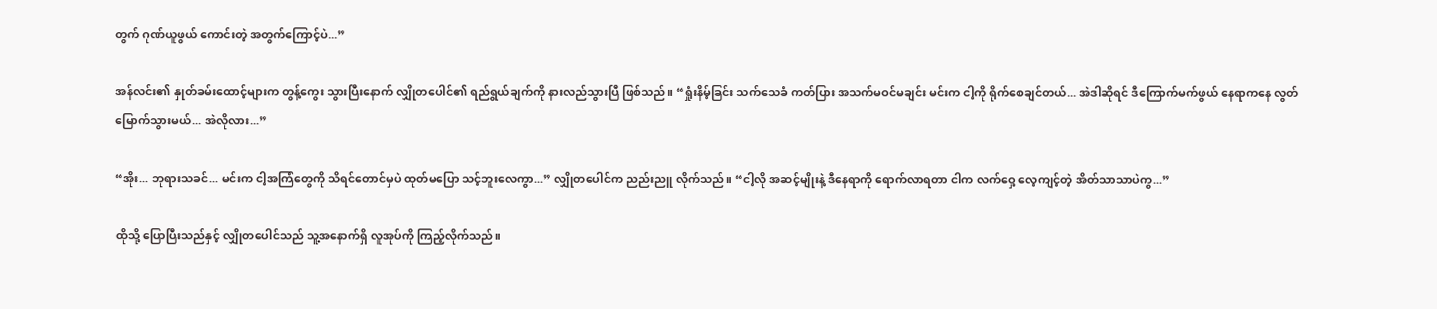တွက် ဂုဏ်ယူဖွယ် ကောင်းတဲ့ အတွက်ကြောင့်ပဲ...”

အန်လင်း၏ နှုတ်ခမ်းထောင့်များက တွန့်ကွေး သွားပြီးနောက် လျှိုတပေါင်၏ ရည်ရွယ်ချက်ကို နားလည်သွားပြီ ဖြစ်သည်။ “ရှုံးနိမ့်ခြင်း သက်သေခံ ကတ်ပြား အသက်မဝင်မချင်း မင်းက ငါ့ကို ရိုက်စေချင်တယ်... အဲဒါဆိုရင် ဒီကြောက်မက်ဖွယ် နေရာကနေ လွတ်မြောက်သွားမယ်... အဲလိုလား...”

“အိုး... ဘုရားသခင်... မင်းက ငါ့အကြံတွေကို သိရင်တောင်မှပဲ ထုတ်မပြော သင့်ဘူးလေကွာ...” လျှိုတပေါင်က ညည်းညူ လိုက်သည်။ “ငါ့လို အဆင့်မျိုးနဲ့ ဒီနေရာကို ရောက်လာရတာ ငါက လက်ဝှေ့ လေ့ကျင့်တဲ့ အိတ်သာသာပဲကွ...”

ထိုသို့ ပြောပြီးသည်နှင့် လျှိုတပေါင်သည် သူ့အနောက်ရှိ လူအုပ်ကို ကြည့်လိုက်သည်။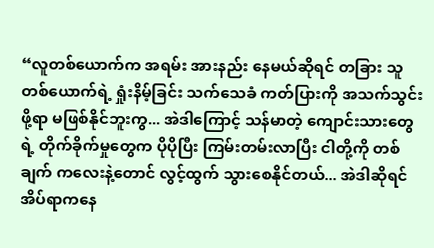“လူတစ်ယောက်က အရမ်း အားနည်း နေမယ်ဆိုရင် တခြား သူတစ်ယောက်ရဲ့ ရှုံးနိမ့်ခြင်း သက်သေခံ ကတ်ပြားကို အသက်သွင်းဖို့ရာ မဖြစ်နိုင်ဘူးကွ... အဲဒါကြောင့် သန်မာတဲ့ ကျောင်းသားတွေရဲ့ တိုက်ခိုက်မှုတွေက ပိုပိုပြီး ကြမ်းတမ်းလာပြီး ငါတို့ကို တစ်ချက် ကလေးနဲ့တောင် လွင့်ထွက် သွားစေနိုင်တယ်... အဲဒါဆိုရင် အိပ်ရာကနေ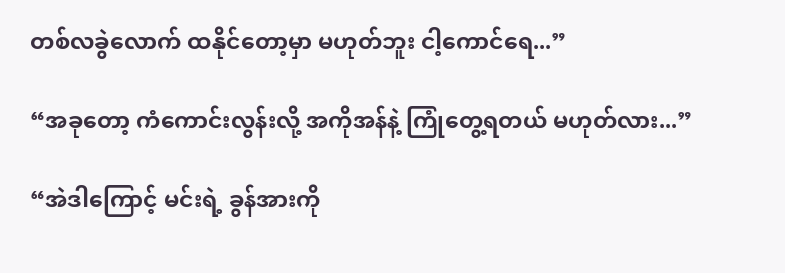တစ်လခွဲလောက် ထနိုင်တော့မှာ မဟုတ်ဘူး ငါ့ကောင်ရေ...”

“အခုတော့ ကံကောင်းလွန်းလို့ အကိုအန်နဲ့ ကြုံတွေ့ရတယ် မဟုတ်လား...”

“အဲဒါကြောင့် မင်းရဲ့ ခွန်အားကို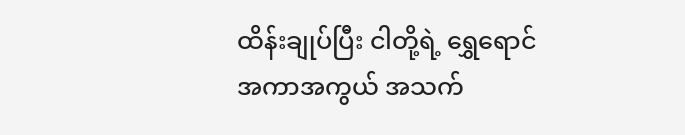ထိန်းချုပ်ပြီး ငါတို့ရဲ့ ရွှေရောင် အကာအကွယ် အသက်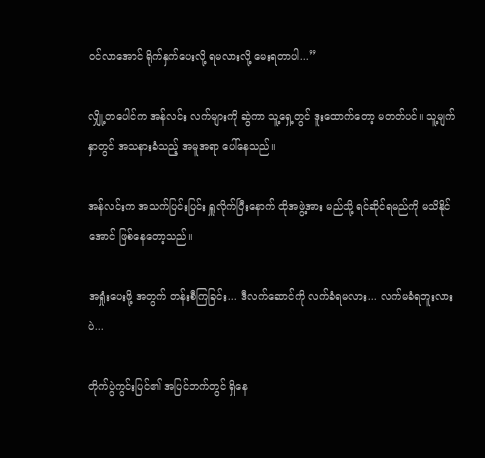ဝင်လာအောင် ရိုက်နှက်ပေးလို့ ရမလားလို့ မေးရတာပါ...”

လျှို့တပေါင်က အန်လင်း လက်များကို ဆွဲကာ သူ့ရှေ့တွင် ဒူးထောက်တော့ မတတ်ပင်။ သူ့မျက်နှာတွင် အသနားခံသည့် အမူအရာ ပေါ်နေသည်။

အန်လင်းက အသက်ပြင်းပြင်း ရှူလိုက်ပြီးနောက် ထိုအဖွဲ့အား မည်သို့ ရင်ဆိုင်ရမည်ကို မသိနိုင်အောင် ဖြစ်နေတော့သည်။

အရှုံးပေးဖို့ အတွက် တန်းစီကြခြင်း... ဒီလက်ဆောင်ကို လက်ခံရမလား... လက်မခံရဘူးလားပဲ...

တိုက်ပွဲကွင်းပြင်၏ အပြင်ဘက်တွင် ရှိနေ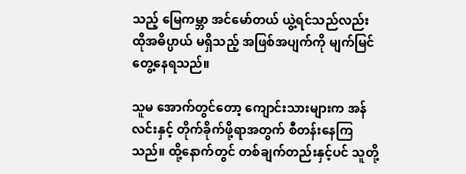သည့် မြေကမ္ဘာ အင်မော်တယ် ယွဲ့ရင်သည်လည်း ထိုအဓိပ္ပာယ် မရှိသည့် အဖြစ်အပျက်ကို မျက်မြင် တွေ့နေရသည်။

သူမ အောက်တွင်တော့ ကျောင်းသားများက အန်လင်းနှင့် တိုက်ခိုက်ဖို့ရာအတွက် စီတန်းနေကြသည်။ ထို့နောက်တွင် တစ်ချက်တည်းနှင့်ပင် သူတို့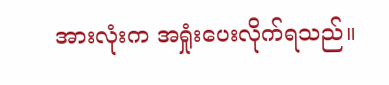အားလုံးက အရှုံးပေးလိုက်ရသည်။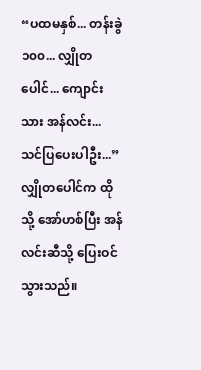“ပထမနှစ်... တန်းခွဲ ၁၀၀... လျှိုတပေါင်... ကျောင်းသား အန်လင်း... သင်ပြပေးပါဦး...” လျှိုတပေါင်က ထိုသို့ အော်ဟစ်ပြီး အန်လင်းဆီသို့ ပြေးဝင်သွားသည်။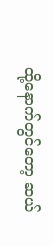ထို့နောက်တွင်တော့ ဆယ်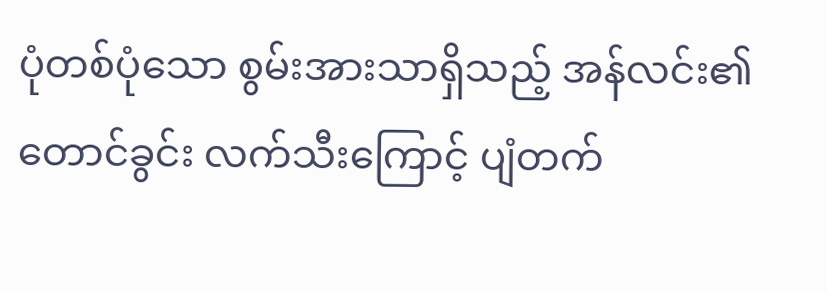ပုံတစ်ပုံသော စွမ်းအားသာရှိသည့် အန်လင်း၏ တောင်ခွင်း လက်သီးကြောင့် ပျံတက်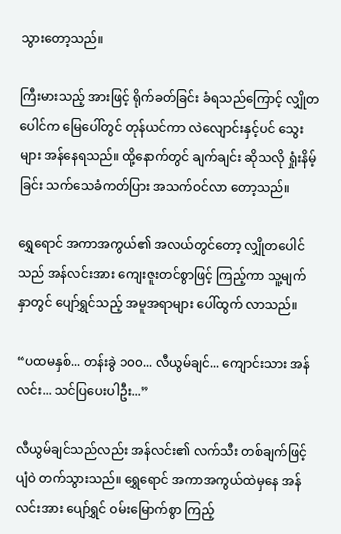သွားတော့သည်။

ကြီးမားသည့် အားဖြင့် ရိုက်ခတ်ခြင်း ခံရသည်ကြောင့် လျှိုတပေါင်က မြေပေါ်တွင် တုန်ယင်ကာ လဲလျောင်းနှင့်ပင် သွေးများ အန်နေရသည်။ ထို့နောက်တွင် ချက်ချင်း ဆိုသလို ရှုံးနိမ့်ခြင်း သက်သေခံကတ်ပြား အသက်ဝင်လာ တော့သည်။

ရွှေရောင် အကာအကွယ်၏ အလယ်တွင်တော့ လျှိုတပေါင်သည် အန်လင်းအား ကျေးဇူးတင်စွာဖြင့် ကြည့်ကာ သူ့မျက်နှာတွင် ပျော်ရွှင်သည့် အမူအရာများ ပေါ်ထွက် လာသည်။

“ပထမနှစ်... တန်းခွဲ ၁၀၀... လီယွမ်ချင်... ကျောင်းသား အန်လင်း... သင်ပြပေးပါဦး...”

လီယွမ်ချင်သည်လည်း အန်လင်း၏ လက်သီး တစ်ချက်ဖြင့် ပျံဝဲ တက်သွားသည်။ ရွှေရောင် အကာအကွယ်ထဲမှနေ အန်လင်းအား ပျော်ရွှင် ဝမ်းမြောက်စွာ ကြည့်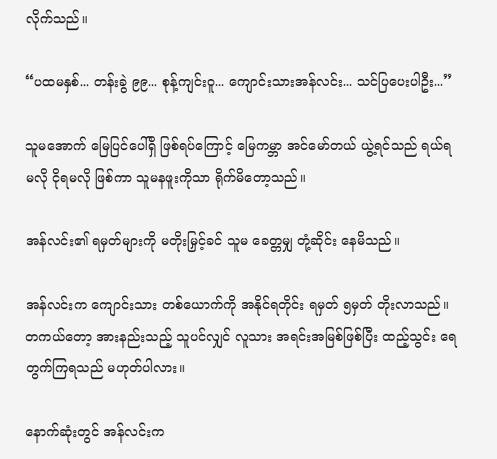လိုက်သည်။

“ပထမနှစ်... တန်းခွဲ ၉၉... စုန့်ကျင်းဝူ... ကျောင်းသားအန်လင်း... သင်ပြပေးပါဦး...”

သူမအောက် မြေပြင်ပေါ်ရှိ ဖြစ်ရပ်ကြောင့် မြေကမ္ဘာ အင်မော်တယ် ယွဲ့ရင်သည် ရယ်ရမလို ငိုရမလို ဖြစ်ကာ သူမနဖူးကိုသာ ရိုက်မိတော့သည်။

အန်လင်း၏ ရမှတ်များကို မတိုးမြှင့်ခင် သူမ ခေတ္တမျှ တုံ့ဆိုင်း နေမိသည်။

အန်လင်းက ကျောင်းသား တစ်ယောက်ကို အနိုင်ရတိုင်း ရမှတ် ၅မှတ် တိုးလာသည်။ တကယ်တော့ အားနည်းသည့် သူပင်လျှင် လူသား အရင်းအမြစ်ဖြစ်ပြီး ထည့်သွင်း ရေတွက်ကြရသည် မဟုတ်ပါလား။

နောက်ဆုံးတွင် အန်လင်းက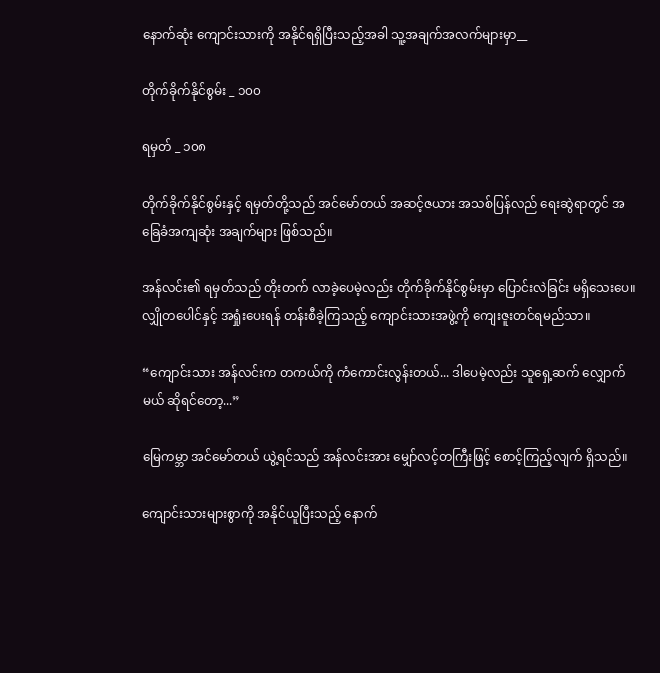နောက်ဆုံး ကျောင်းသားကို အနိုင်ရရှိပြီးသည့်အခါ သူ့အချက်အလက်များမှာ__

တိုက်ခိုက်နိုင်စွမ်း _ ၁၀၀

ရမှတ် _ ၁၀၈

တိုက်ခိုက်နိုင်စွမ်းနှင့် ရမှတ်တို့သည် အင်မော်တယ် အဆင့်ဇယား အသစ်ပြန်လည် ရေးဆွဲရာတွင် အခြေခံအကျဆုံး အချက်များ ဖြစ်သည်။

အန်လင်း၏ ရမှတ်သည် တိုးတက် လာခဲ့ပေမဲ့လည်း တိုက်ခိုက်နိုင်စွမ်းမှာ ပြောင်းလဲခြင်း မရှိသေးပေ။ လျှိုတပေါင်နှင့် အရှုံးပေးရန် တန်းစီခဲ့ကြသည့် ကျောင်းသားအဖွဲ့ကို ကျေးဇူးတင်ရမည်သာ။

“ကျောင်းသား အန်လင်းက တကယ်ကို ကံကောင်းလွန်းတယ်... ဒါပေမဲ့လည်း သူရှေ့ဆက် လျှောက်မယ် ဆိုရင်တော့...”

မြေကမ္ဘာ အင်မော်တယ် ယွဲ့ရင်သည် အန်လင်းအား မျှော်လင့်တကြီးဖြင့် စောင့်ကြည့်လျက် ရှိသည်။

ကျောင်းသားများစွာကို အနိုင်ယူပြီးသည့် နောက်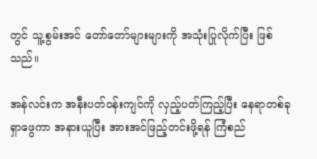တွင် သူ့စွမ်းအင် တော်တော်များများကို အသုံးပြုလိုက်ပြီး ဖြစ်သည်။

အန်လင်းက အနီးပတ်ဝန်းကျင်ကို လှည့်ပတ်ကြည့်ပြီး နေရာတစ်ခု ရှာဖွေကာ အနားယူပြီး အားအင်ဖြည့်တင်းဖို့ရန် ကြံစည်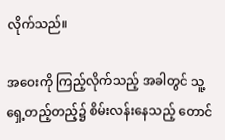လိုက်သည်။

အဝေးကို ကြည့်လိုက်သည့် အခါတွင် သူ့ရှေ့တည့်တည့်၌ စိမ်းလန်းနေသည့် တောင်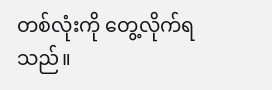တစ်လုံးကို တွေ့လိုက်ရသည်။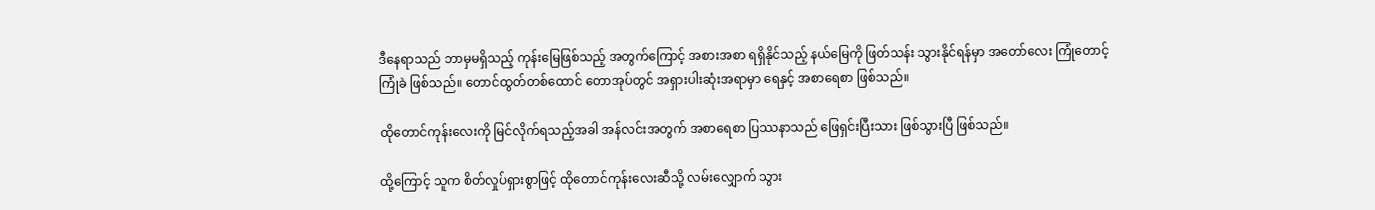ဒီနေရာသည် ဘာမှမရှိသည့် ကုန်းမြေဖြစ်သည့် အတွက်ကြောင့် အစားအစာ ရရှိနိုင်သည့် နယ်မြေကို ဖြတ်သန်း သွားနိုင်ရန်မှာ အတော်လေး ကြုံတောင့်ကြုံခဲ ဖြစ်သည်။ တောင်ထွတ်တစ်ထောင် တောအုပ်တွင် အရှားပါးဆုံးအရာမှာ ရေနှင့် အစာရေစာ ဖြစ်သည်။

ထိုတောင်ကုန်းလေးကို မြင်လိုက်ရသည့်အခါ အန်လင်းအတွက် အစာရေစာ ပြဿနာသည် ဖြေရှင်းပြီးသား ဖြစ်သွားပြီ ဖြစ်သည်။

ထို့ကြောင့် သူက စိတ်လှုပ်ရှားစွာဖြင့် ထိုတောင်ကုန်းလေးဆီသို့ လမ်းလျှောက် သွား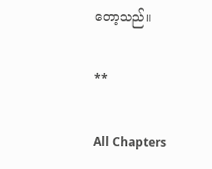တော့သည်။

**

All Chapters